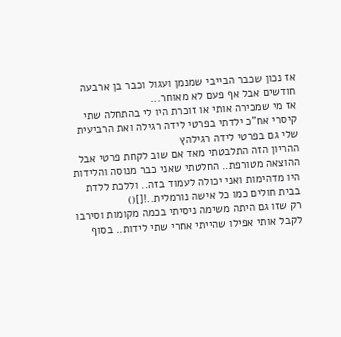אז נכון שכבר הבייבי שמנמן ועגול וכבר בן ארבעה חודשים אבל אף פעם לא מאוחר...
אז מי שמכירה אותי או זוכרת היו לי בהתחלה שתי קיסרי אח"כ ילדתי בפרטי לידה רגילה ואת הרביעית שלי גם בפרטי לידה רגילהץ
ההריון הזה התלבטתי מאד אם שוב לקחת פרטי אבל ההוצאה מטורפת.. החלטתי שאני כבר מנוסה והלידות היו מדהימות ואני יכולה לעמוד בזה.. וללכת ללדת בבית חולים כמו כל אישה נורמלית..![]()
רק שזו גם היתה משימה ניסיתי בכמה מקומות וסירבו לקבל אותי אפילו שהייתי אחרי שתי לידות.. בסוף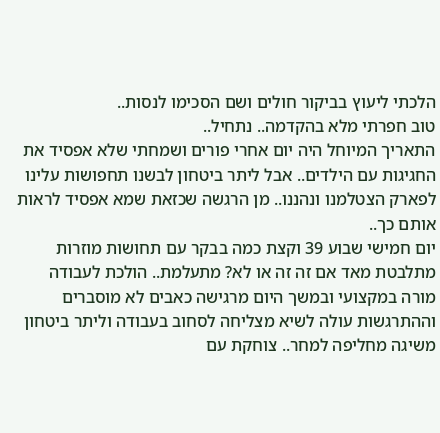הלכתי ליעוץ בביקור חולים ושם הסכימו לנסות..
טוב חפרתי מלא בהקדמה.. נתחיל..
התאריך המיוחל היה יום אחרי פורים ושמחתי שלא אפסיד את החגיגות עם הילדים.. אבל ליתר ביטחון לבשנו תחפושות עלינו לפארק הצטלמנו ונהננו.. מן הרגשה שכזאת שמא אפסיד לראות אותם כך..
יום חמישי שבוע 39 וקצת כמה בבקר עם תחושות מוזרות מתלבטת מאד אם זה זה או לא? מתעלמת.. הולכת לעבודה מורה במקצועי ובמשך היום מרגישה כאבים לא מוסברים וההתרגשות עולה לשיא מצליחה לסחוב בעבודה וליתר ביטחון משיגה מחליפה למחר.. צוחקת עם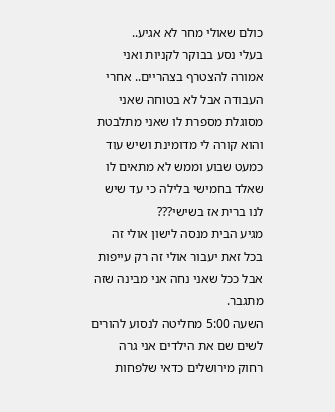כולם שאולי מחר לא אגיע..
בעלי נסע בבוקר לקניות ואני אמורה להצטרף בצהריים.. אחרי העבודה אבל לא בטוחה שאני מסוגלת מספרת לו שאני מתלבטת והוא קורה לי מדומינת ושיש עוד כמעט שבוע וממש לא מתאים לו שאלד בחמישי בלילה כי עד שיש לנו ברית אז בשישי???
מגיע הבית מנסה לישון אולי זה בכל זאת יעבור אולי זה רק עייפות אבל ככל שאני נחה אני מבינה שזה מתגבר.
השעה 5:00 מחליטה לנסוע להורים לשים שם את הילדים אני גרה רחוק מירושלים כדאי שלפחות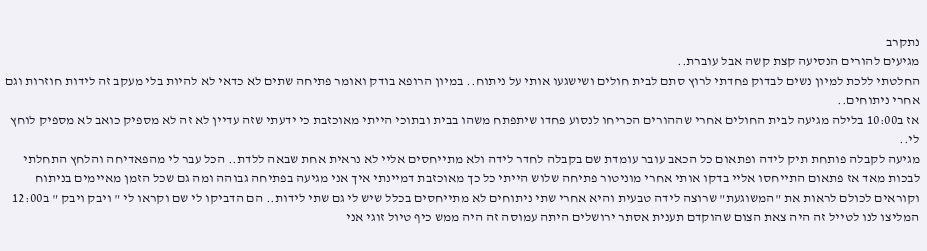נתקרב
מגיעים להורים הנסיעה קצת קשה אבל עוברת..
החלטתי ללכת למיון נשים לבדוק פחדתי לרוץ סתם לבית חולים ושישגעו אותי על ניתוח.. במיון הרופא בודק ואומר פתיחה שתים לא כדאי לא להיות בלי מעקב זה לידות חוזרות וגם אחרי ניתוחים..
אז ב10:00 בלילה מגיעה לבית החולים אחרי שההורים הכריחו לנסוע פחדו שיתפתח משהו בבית ובתוכי הייתי מאוכזבת כי ידעתי שזה עדיין לא זה לא מספיק כואב לא מספיק לוחץ לי..
מגיעה לקבלה פותחת תיק לידה ופתאום כל הכאב עובר עומדת שם בקבלה לחדר לידה ולא מתייחסים אליי לא נראית אחת שבאה ללדת.. הכל עבר לי מהפאדיחה והלחץ התחלתי לבכות מאד אז פתאום התייחסו אליי בדקו אותי אחרי מוניטור פתיחה שלוש הייתי כל כך מאוכזבת דמיינתי איך אני מגיעה בפתיחה גבוהה ומה גם שכל הזמן מאיימים בניתוח וקוראים לכולם לראות את "המשוגעת" שרוצה לידה טבעית והיא אחרי שתי ניתוחים לא מתייחסים בכלל שיש לי גם שתי לידות.. הם הדביקו לי שם וקראו לי " ויבק ויבק " ב12:00 המליצו לנו לטייל זה היה צאת הצום שהוקדם תענית אסתר ירושלים היתה עמוסה זה היה ממש כיף טיול זוגי אני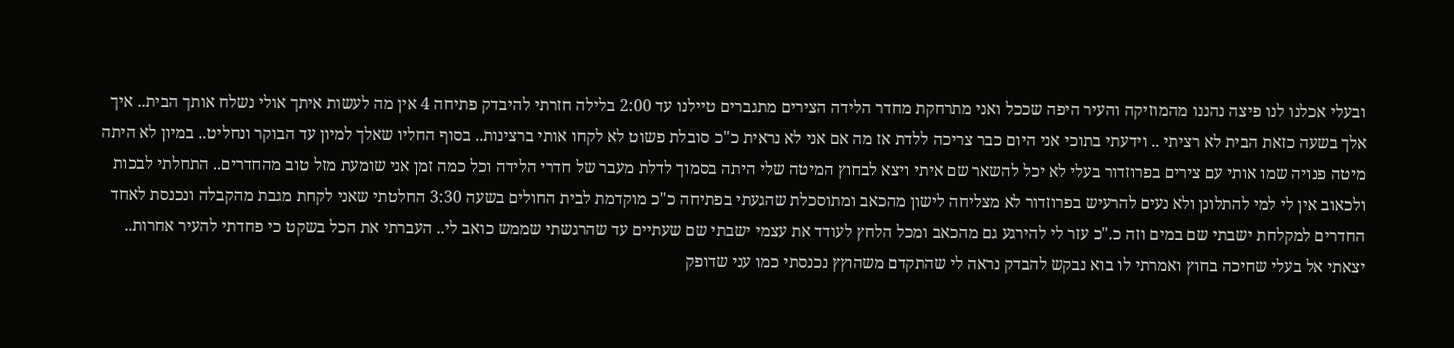ובעלי אכלנו לנו פיצה נהננו מהמוזיקה והעיר היפה שככל ואני מתרחקת מחדר הלידה הצירים מתגברים טיילנו עד 2:00 בלילה חזרתי להיבדק פתיחה 4 אין מה לעשות איתך אולי נשלח אותך הבית.. איך אלך בשעה כזאת הבית לא רציתי .. וידעתי בתוכי אני היום כבר צריכה ללדת אז מה אם אני לא נראית כ"כ סובלת פשוט לא לקחו אותי ברצינות.. בסוף החליו שאלך למיון עד הבוקר ונחליט.. במיון לא היתה מיטה פנויה שמו אותי עם צירים בפרוזדור בעלי לא יכל להשאר שם איתי ויצא לבחוץ המיטה שלי היתה בסמוך לדלת מעבר של חדרי הלידה וכל כמה זמן אני שומעת מזל טוב מהחדרים.. התחלתי לבכות ולכאוב אין לי למי להתלונן ולא נעים להרעיש בפרוזדור לא מצליחה לישון מהכאב ומתוסכלת שהגעתי בפתיחה כ"כ מוקדמת לבית החולים בשעה 3:30 החלטתי שאני לקחת מגבת מהקבלה ונכנסת לאחד החדרים למקלחת ישבתי שם במים וזה כ."כ עזר לי להירגע גם מהכאב ומכל הלחץ לעודד את עצמי ישבתי שם שעתיים עד שהרגשתי שממש כואב לי.. העברתי את הכל בשקט כי פחדתי להעיר אחרות.. יצאתי אל בעלי שחיכה בחוץ ואמרתי לו בוא נבקש להבדק נראה לי שהתקדם משהוץץ נכנסתי כמו עני שדופק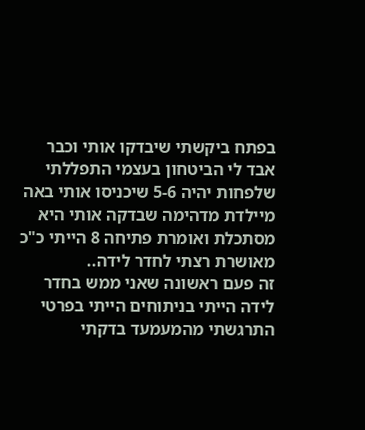בפתח ביקשתי שיבדקו אותי וכבר אבד לי הביטחון בעצמי התפללתי שלפחות יהיה 5-6 שיכניסו אותי באה מיילדת מדהימה שבדקה אותי היא מסתכלת ואומרת פתיחה 8 הייתי כ"כ מאושרת רצתי לחדר לידה..
זה פעם ראשונה שאני ממש בחדר לידה הייתי בניתוחים הייתי בפרטי התרגשתי מהמעמעד בדקתי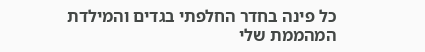כל פינה בחדר החלפתי בגדים והמילדת המהממת שלי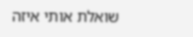שואלת אותי איזה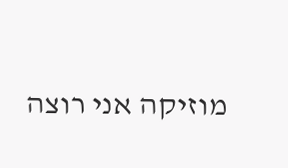מוזיקה אני רוצה